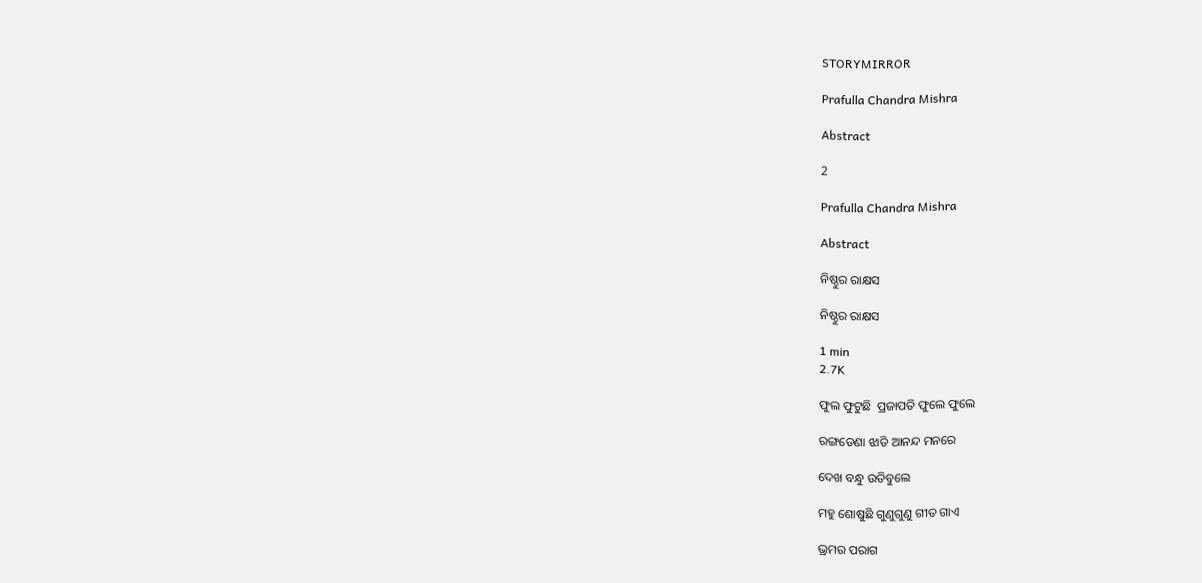STORYMIRROR

Prafulla Chandra Mishra

Abstract

2

Prafulla Chandra Mishra

Abstract

ନିଷ୍ଠୁର ରାକ୍ଷସ

ନିଷ୍ଠୁର ରାକ୍ଷସ

1 min
2.7K

ଫୁଲ ଫୁଟୁଛି  ପ୍ରଜାପତି ଫୁଲେ ଫୁଲେ

ରଙ୍ଗଡେଣା ଝାଡି ଆନନ୍ଦ ମନରେ

ଦେଖ ବନ୍ଧୁ ଉଡିବୁଲେ

ମହୁ ଶୋଷୁଛି ଗୁଣୁଗୁଣୁ ଗୀତ ଗାଏ

ଭ୍ରମର ପରାଗ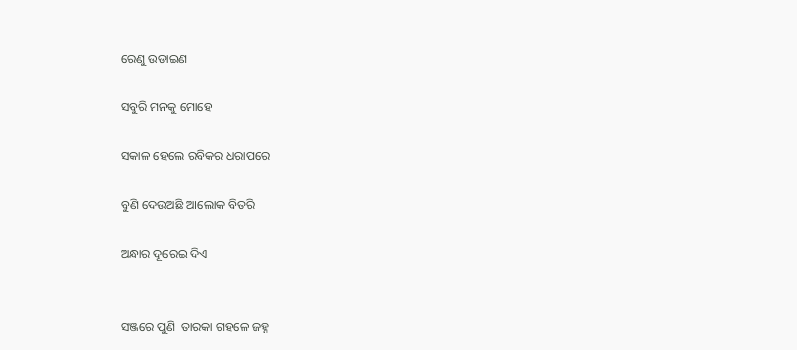ରେଣୁ ଉଡାଇଣ

ସବୁରି ମନକୁ ମୋହେ

ସକାଳ ହେଲେ ରବିକର ଧରାପରେ

ବୁଣି ଦେଉଅଛି ଆଲୋକ ବିତରି

ଅନ୍ଧାର ଦୂରେଇ ଦିଏ


ସଞ୍ଜରେ ପୁଣି  ତାରକା ଗହଳେ ଜହ୍ନ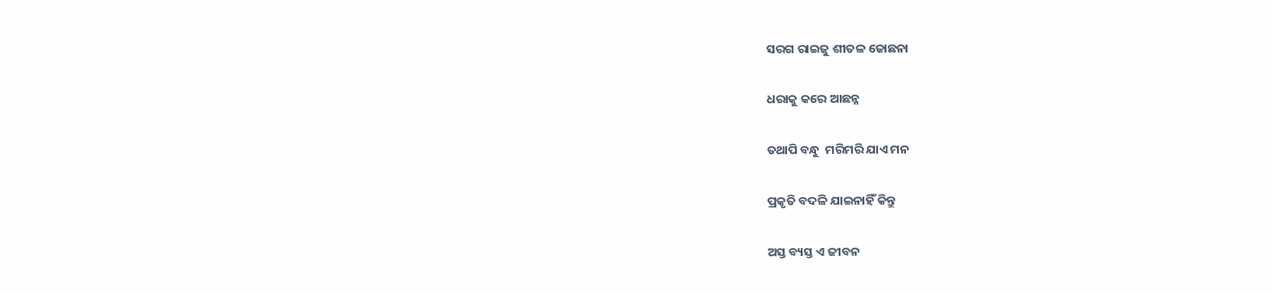ସରଗ ରାଇଜୁ ଶୀତଳ ଜୋଛନା

ଧରାକୁ କରେ ଆଛନ୍ନ

ତଥାପି ବନ୍ଧୁ  ମରିମରି ଯାଏ ମନ

ପ୍ରକୃତି ବଦଳି ଯାଇନାହିଁ କିନ୍ତୁ

ଅସ୍ତ ବ୍ୟସ୍ତ ଏ ଜୀବନ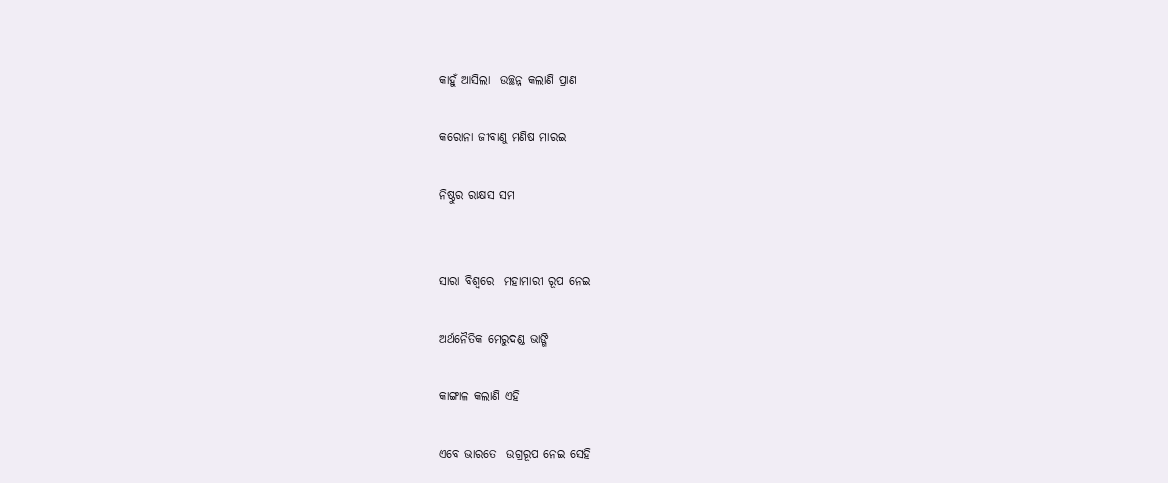କାହୁଁ ଆସିଲା  ଉଚ୍ଛନ୍ନ କଲାଣି ପ୍ରାଣ

କରୋନା ଜୀବାଣୁ ମଣିଷ ମାରଇ

ନିଷ୍ଠୁର ରାକ୍ଷସ ସମ


ସାରା ବିଶ୍ଵରେ  ମହାମାରୀ ରୂପ ନେଇ

ଅର୍ଥନୈତିକ ମେରୁଦଣ୍ଡ ଭାଙ୍ଗି

କାଙ୍ଗାଳ କଲାଣି ଏହି

ଏବେ ଭାରତେ  ଉଗ୍ରରୂପ ନେଇ ସେହି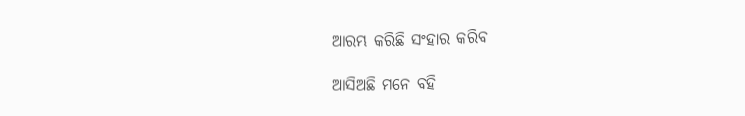ଆରମ୍ଭ କରିଛି ସଂହାର କରିବ

ଆସିଅଛି ମନେ ବହି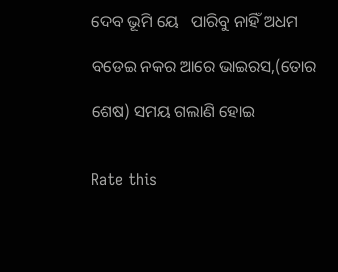ଦେବ ଭୂମି ୟେ   ପାରିବୁ ନାହିଁ ଅଧମ

ବଡେଇ ନକର ଆରେ ଭାଇରସ,(ତୋର

ଶେଷ) ସମୟ ଗଲାଣି ହୋଇ


Rate this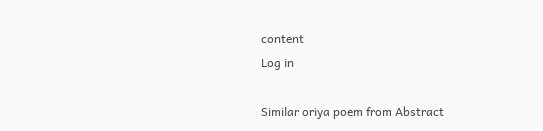content
Log in

Similar oriya poem from Abstract